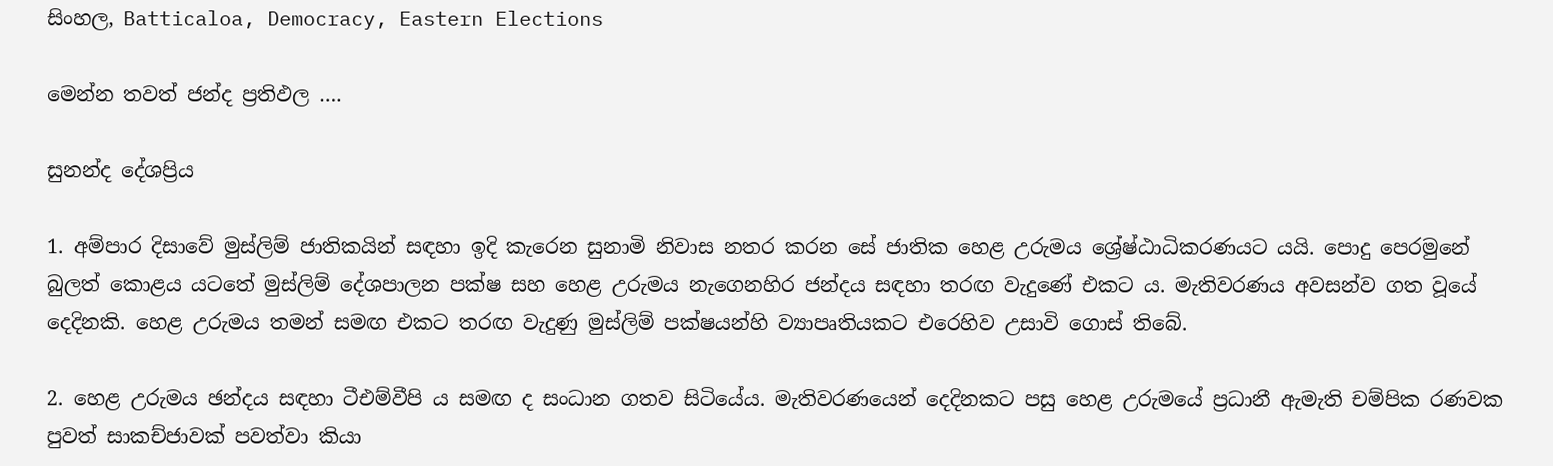සිංහල, Batticaloa, Democracy, Eastern Elections

මෙන්න තවත් ජන්ද ප්‍රතිඵල ….

සුනන්ද දේශප්‍රිය

1. අම්පාර දිසාවේ මුස්ලිම් ජාතිකයින් සඳහා ඉදි කැරෙන සුනාමි නිවාස නතර කරන සේ ජාතික හෙළ උරුමය ශ්‍රේෂ්ඨාධිකරණයට යයි. පොදු පෙරමුනේ බුලත් කොළය යටතේ මුස්ලිම් දේශපාලන පක්ෂ සහ හෙළ උරුමය නැගෙනහිර ජන්දය සඳහා තරඟ වැදුණේ එකට ය. මැතිවරණය අවසන්ව ගත වූයේ දෙදිනකි. හෙළ උරුමය තමන් සමඟ එකට තරඟ වැදුණු මුස්ලිම් පක්ෂයන්හි ව්‍යාපෘතියකට එරෙහිව උසාවි ගොස් තිබේ.

2. හෙළ උරුමය ඡන්දය සඳහා ටීඑම්වීපි ය සමඟ ද සංධාන ගතව සිටියේය. මැතිවරණයෙන් දෙදිනකට පසු හෙළ උරුමයේ ප්‍රධානී ඇමැති චම්පික රණවක පුවත් සාකච්ජාවක් පවත්වා කියා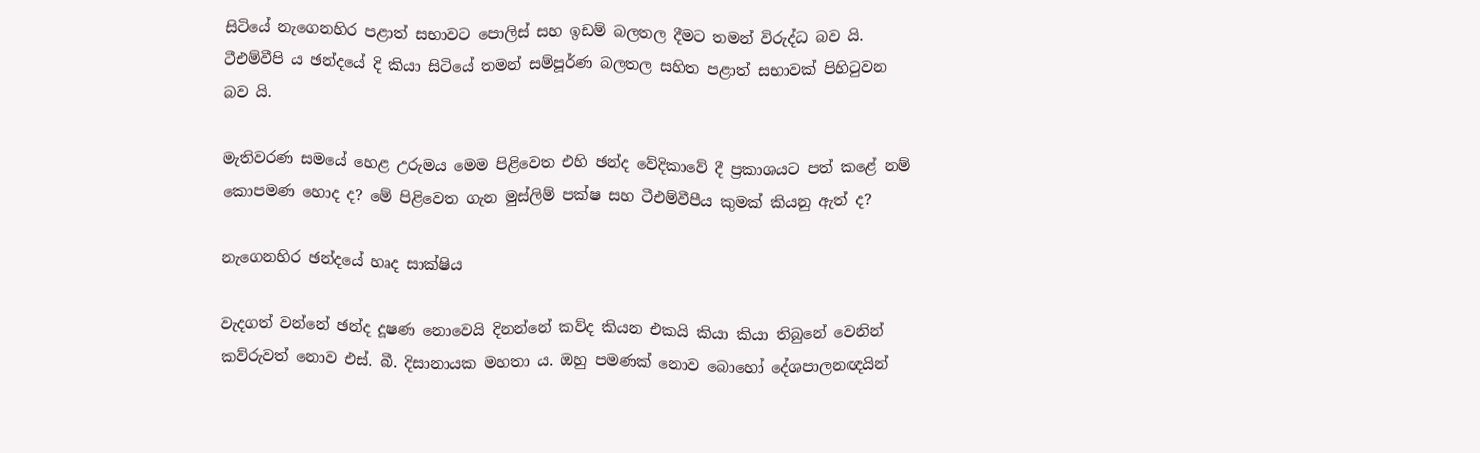සිටියේ නැගෙනහිර පළාත් සභාවට පොලිස් සහ ඉඩම් බලතල දීමට තමන් විරුද්ධ බව යි. ටීඑම්වීපි ය ඡන්දයේ දි කියා සිටියේ තමන් සම්පූර්ණ බලතල සහිත පළාත් සභාවක් පිහිටුවන බව යි.

මැතිවරණ සමයේ හෙළ උරුමය මෙම පිළිවෙත එහි ඡන්ද වේදිකාවේ දී ප්‍රකාශයට පත් කළේ නම් කොපමණ හොද ද? මේ පිළිවෙත ගැන මුස්ලිම් පක්ෂ සහ ටීඑම්වීපීය කුමක් කියනු ඇත් ද?

නැගෙනහිර ඡන්දයේ හෘද සාක්ෂිය

වැදගත් වන්නේ ඡන්ද දූෂණ නොවෙයි දිනන්නේ කව්ද කියන එකයි කියා කියා තිබුනේ වෙනින් කව්රුවත් නොව එස්. බී. දිසානායක මහතා ය. ඔහු පමණක් නොව බොහෝ දේශපාලනඥයින්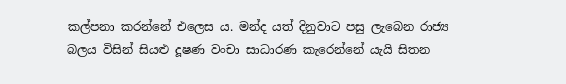කල්පනා කරන්නේ එලෙස ය. මන්ද යත් දිනුවාට පසු ලැබෙන රාජ්‍ය බලය විසින් සියළු දූෂණ වංචා සාධාරණ කැරෙන්නේ යැයි සිතන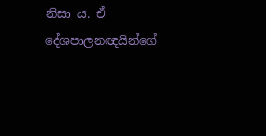නිසා ය. ඒ දේශපාලනඥයින්ගේ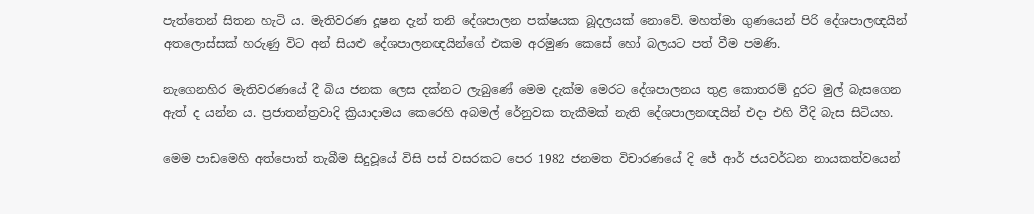පැත්තෙන් සිතන හැටි ය. මැතිවරණ දූෂන දැන් තනි දේශපාලන පක්ෂයක බූදලයක් නොවේ. මහත්මා ගුණයෙන් පිරි දේශපාලඥයින් අතලොස්සක් හරුණු විට අන් සියළු දේශපාලනඥයින්ගේ එකම අරමුණ කෙසේ හෝ බලයට පත් වීම පමණි.

නැගෙනහිර මැතිවරණයේ දී බිය ජනක ලෙස දක්නට ලැබුණේ මෙම දැක්ම මෙරට දේශපාලනය තුළ කොතරම් දුරට මුල් බැසගෙන ඇත් ද යන්න ය. ප්‍රජාතන්ත්‍රවාදි ක්‍රියාදාමය කෙරෙහි අබමල් රේනුවක තැකීමක් නැති දේශපාලනඥයින් එදා එහි වීදි බැස සිටියහ.

මෙම පාඩමෙහි අත්පොත් තැබීම සිදුවූයේ විසි පස් වසරකට පෙර 1982 ජනමත විචාරණයේ දි ජේ ආර් ජයවර්ධන නායකත්වයෙන්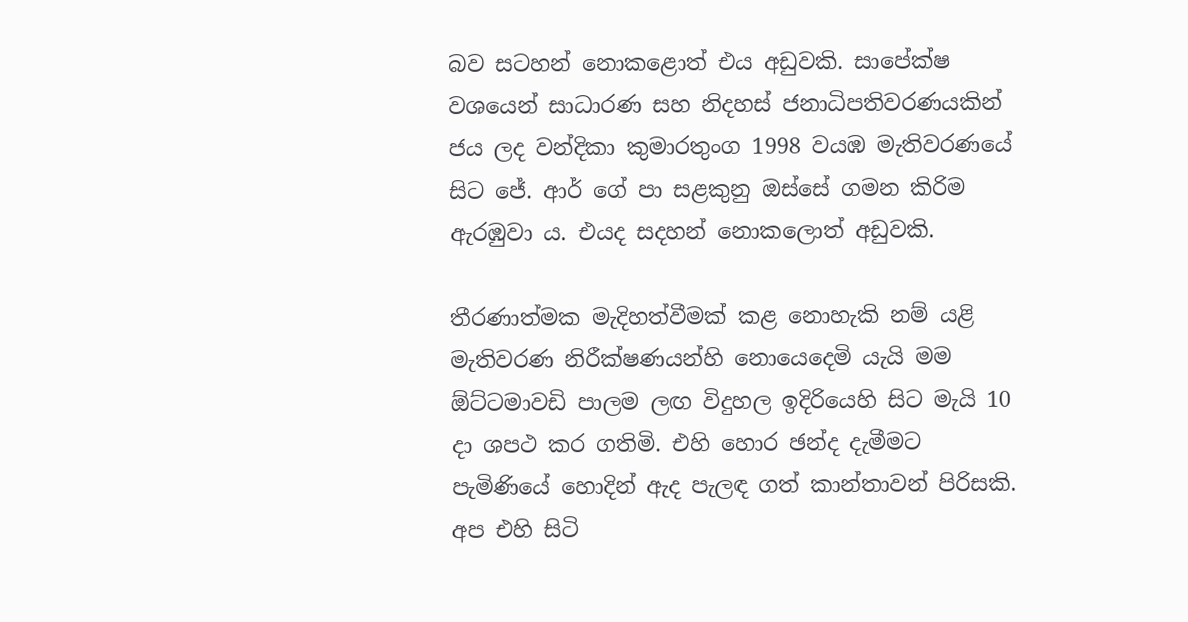බව සටහන් නොකළොත් එය අඩුවකි. සාපේක්ෂ වශයෙන් සාධාරණ සහ නිදහස් ජනාධිපතිවරණයකින් ජය ලද වන්දිකා කුමාරතුංග 1998 වයඹ මැතිවරණයේ සිට ජේ. ආර් ගේ පා සළකුනු ඔස්සේ ගමන කිරිම ඇරඹුවා ය. එයද සදහන් නොකලොත් අඩුවකි.

තීරණාත්මක මැදිහත්වීමක් කළ නොහැකි නම් යළි මැතිවරණ නිරීක්ෂණයන්හි නොයෙදෙමි යැයි මම ඕට්ටමාවඩි පාලම ලඟ විදුහල ඉදිරියෙහි සිට මැයි 10 දා ශපථ කර ගතිමි. එහි හොර ඡන්ද දැමීමට පැමිණියේ හොදින් ඇද පැලඳ ගත් කාන්තාවන් පිරිසකි. අප එහි සිටි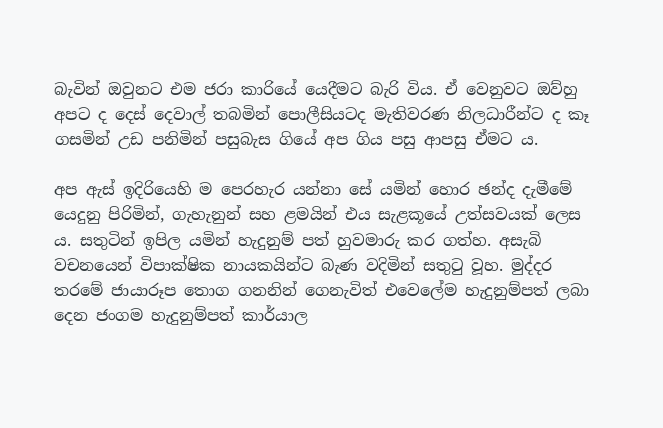බැවින් ඔවුනට එම ජරා කාරියේ යෙදීමට බැරි විය. ඒ වෙනුවට ඔව්හු අපට ද දෙස් දෙවාල් තබමින් පොලීසියටද මැතිවරණ නිලධාරීන්ට ද කෑ ගසමින් උඩ පනිමින් පසුබැස ගියේ අප ගිය පසු ආපසු ඒමට ය.

අප ඇස් ඉදිරියෙහි ම පෙරහැර යන්නා සේ යමින් හොර ඡන්ද දැමීමේ යෙදුනු පිරිමින්, ගැහැනුන් සහ ළමයින් එය සැළකූයේ උත්සවයක් ලෙස ය. සතුටින් ඉපිල යමින් හැදුනුම් පත් හුවමාරු කර ගත්හ. අසැබි වචනයෙන් විපාක්ෂික නායකයින්ට බැණ වදිමින් සතුටු වූහ. මුද්දර තරමේ ජායාරූප තොග ගනනින් ගෙනැවිත් එවෙලේම හැදුනුම්පත් ලබා දෙන ජංගම හැදුනුම්පත් කාර්යාල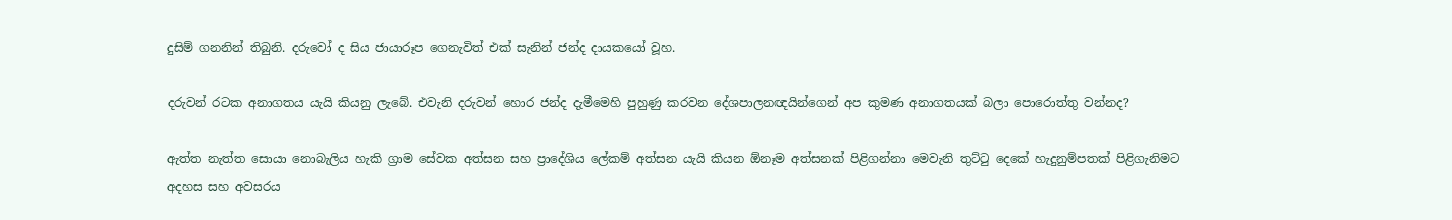දුසිම් ගනනින් තිබුනි. දරුවෝ ද සිය ජායාරූප ගෙනැවිත් එක් සැනින් ජන්ද දායකයෝ වූහ.

දරුවන් රටක අනාගතය යැයි කියනු ලැබේ. එවැනි දරුවන් හොර ජන්ද දැමීමෙහි පුහුණු කරවන දේශපාලනඥයින්ගෙන් අප කුමණ අනාගතයක් බලා පොරොත්තු වන්නද?

ඇත්ත නැත්ත සොයා නොබැලිය හැකි ග්‍රාම සේවක අත්සන සහ ප්‍රාදේශිය ලේකම් අත්සන යැයි කියන ඕනෑම අත්සනක් පිළිගන්නා මෙවැනි තුට්ටු දෙකේ හැදුනුම්පතක් පිළිගැනිමට අදහස සහ අවසරය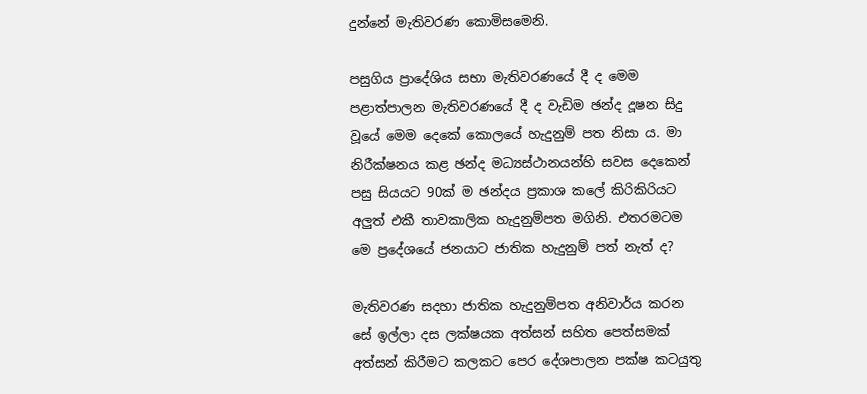දුන්නේ මැතිවරණ කොමිසමෙනි.

පසුගිය ප්‍රාදේශිය සභා මැතිවරණයේ දී ද මෙම පළාත්පාලන මැතිවරණයේ දී ද වැඩිම ඡන්ද දූෂන සිදු වූයේ මෙම දෙකේ කොලයේ හැදුනුම් පත නිසා ය. මා නිරීක්ෂනය කළ ඡන්ද මධ්‍යස්ථානයන්හි සවස දෙකෙන් පසු සියයට 90ක් ම ඡන්දය ප්‍රකාශ කලේ කිරිකිරියට අලුත් එකී තාවකාලික හැදුනුම්පත මගිනි. එතරමටම මෙ ප්‍රදේශයේ ජනයාට ජාතික හැදුනුම් පත් නැත් ද?

මැතිවරණ සදහා ජාතික හැදුනුම්පත අනිවාර්ය කරන සේ ඉල්ලා දස ලක්ෂයක අත්සන් සහිත පෙත්සමක් අත්සන් කිරීමට කලකට පෙර දේශපාලන පක්ෂ කටයුතු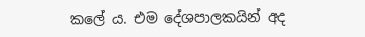කලේ ය. එම දේශපාලකයින් අද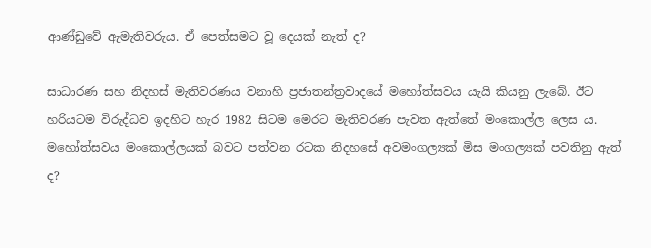ආණ්ඩුවේ ඇමැතිවරුය. ඒ පෙත්සමට වූ දෙයක් නැත් ද?

සාධාරණ සහ නිදහස් මැතිවරණය වනාහි ප්‍රජාතන්ත්‍රවාදයේ මහෝත්සවය යැයි කියනු ලැබේ. ඊට හරියටම විරුද්ධව ඉදහිට හැර 1982 සිටම මෙරට මැතිවරණ පැවත ඇත්තේ මංකොල්ල ලෙස ය. මහෝත්සවය මංකොල්ලයක් බවට පත්වන රටක නිදහසේ අවමංගල්‍යක් මිස මංගල්‍යක් පවතිනු ඇත් ද?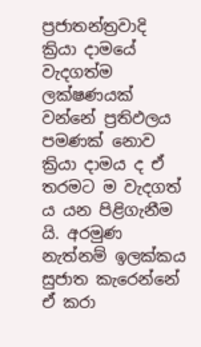ප්‍රජාතන්ත්‍රවාදි ක්‍රියා දාමයේ වැදගත්ම ලක්ෂණයක් වන්නේ ප්‍රතිඵලය පමණක් නොව ක්‍රියා දාමය ද ඒ තරමට ම වැදගත් ය යන පිළිගැනීම යි. අරමුණ නැත්නම් ඉලක්කය සුජාත කැරෙන්නේ ඒ කරා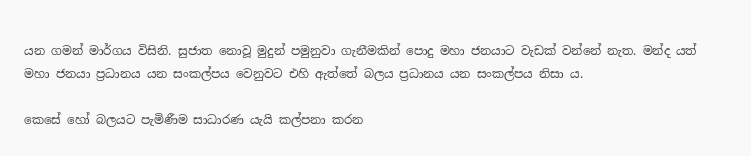යන ගමන් මාර්ගය විසිනි. සුජාත නොවූ මුදුන් පමුනුවා ගැනීමකින් පොදු මහා ජනයාට වැඩක් වන්නේ නැත. මන්ද යත් මහා ජනයා ප්‍රධානය යන සංකල්පය වෙනුවට එහි ඇත්තේ බලය ප්‍රධානය යන සංකල්පය නිසා ය.

කෙසේ හෝ බලයට පැමිණීම සාධාරණ යැයි කල්පනා කරන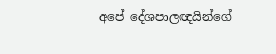අපේ දේශපාලඥයින්ගේ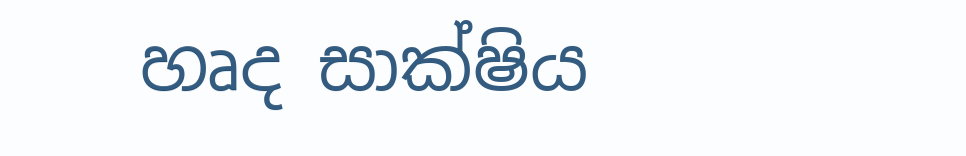හෘද සාක්ෂිය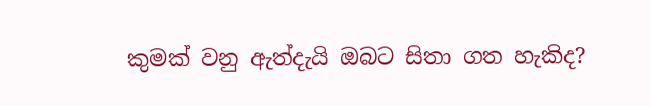කුමක් වනු ඇත්දැයි ඔබට සිතා ගත හැකිද?